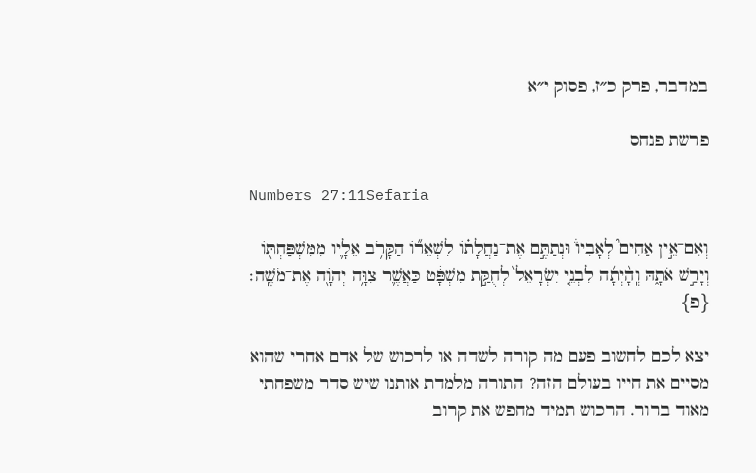במדבר, פרק כ״ז, פסוק י״א

פרשת פנחס

Numbers 27:11Sefaria

וְאִם־אֵ֣ין אַחִים֮ לְאָבִיו֒ וּנְתַתֶּ֣ם אֶת־נַחֲלָת֗וֹ לִשְׁאֵר֞וֹ הַקָּרֹ֥ב אֵלָ֛יו מִמִּשְׁפַּחְתּ֖וֹ וְיָרַ֣שׁ אֹתָ֑הּ וְֽהָ֨יְתָ֜ה לִבְנֵ֤י יִשְׂרָאֵל֙ לְחֻקַּ֣ת מִשְׁפָּ֔ט כַּאֲשֶׁ֛ר צִוָּ֥ה יְהֹוָ֖ה אֶת־מֹשֶֽׁה׃ {פ}

יצא לכם לחשוב פעם מה קורה לשדה או לרכוש של אדם אחרי שהוא מסיים את חייו בעולם הזה? התורה מלמדת אותנו שיש סדר משפחתי מאוד ברור. הרכוש תמיד מחפש את קרוב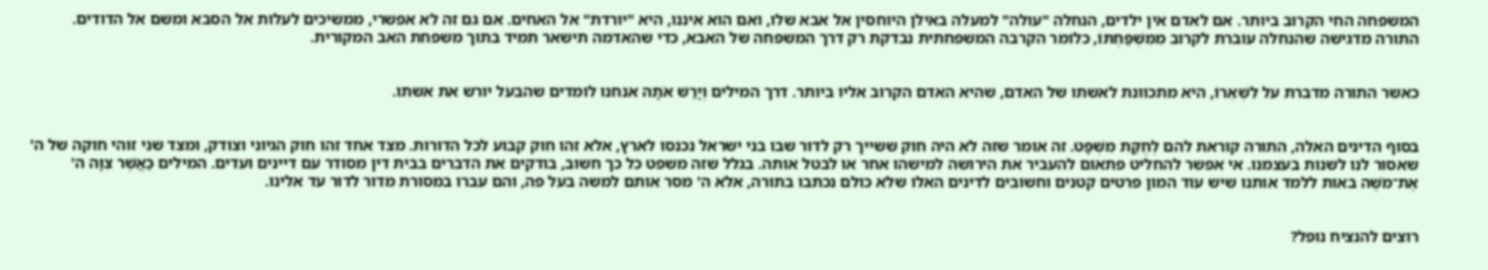המשפחה החי הקרוב ביותר. אם לאדם אין ילדים, הנחלה "עולה" למעלה באילן היוחסין אל אבא שלו, ואם הוא איננו, היא "יורדת" אל האחים. אם גם זה לא אפשרי, ממשיכים לעלות אל הסבא ומשם אל הדודים. התורה מדגישה שהנחלה עוברת לקרוב מִמִּשְׁפַּחְתּוֹ, כלומר הקרבה המשפחתית נבדקת רק דרך המשפחה של האבא, כדי שהאדמה תישאר תמיד בתוך משפחת האב המקורית.


כאשר התורה מדברת על לִשְׁאֵרוֹ, היא מתכוונת לאשתו של האדם, שהיא האדם הקרוב אליו ביותר. דרך המילים וְיָרַשׁ אֹתָהּ אנחנו לומדים שהבעל יורש את אשתו.


בסוף הדינים האלה, התורה קוראת להם לְחֻקַּת מִשְׁפָּט. זה אומר שזה לא היה חוק ששייך רק לדור שבו בני ישראל נכנסו לארץ, אלא זהו חוק קבוע לכל הדורות. מצד אחד זהו חוק הגיוני וצודק, ומצד שני זוהי חוקה של ה' שאסור לנו לשנות בעצמנו. אי אפשר להחליט פתאום להעביר את הירושה למישהו אחר או לבטל אותה. בגלל שזה משפט כל כך חשוב, בודקים את הדברים בבית דין מסודר עם דיינים ועדים. המילים כַּאֲשֶׁר צִוָּה ה' אֶת־מֹשֶׁה באות ללמד אותנו שיש עוד המון פרטים קטנים וחשובים לדינים האלו שלא כולם נכתבו בתורה, אלא ה' מסר אותם למשה בעל פה, והם עברו במסורת מדור לדור עד אלינו.


רוצים להנציח נופל?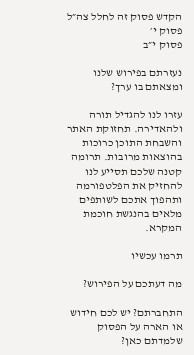הקדש פסוק זה לחלל צה״ל
פסוק י׳
פסוק י״ב

נעזרתם בפירוש שלנו ומצאתם בו ערך?

עזרו לנו להגדיל תורה ולהאדירה. תחזוקת האתר והשבחת התוכן כרוכות בהוצאות מרובות. תרומה קטנה שלכם תסייע לנו להחזיק את הפלטפורמה ותהפוך אתכם לשותפים מלאים בהנגשת חוכמת המקרא.

תרמו עכשיו

מה דעתכם על הפירוש?

התחברתם? יש לכם חידוש או הארה על הפסוק שלמדתם כאן?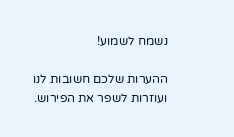נשמח לשמוע!

ההערות שלכם חשובות לנו ועוזרות לשפר את הפירוש.